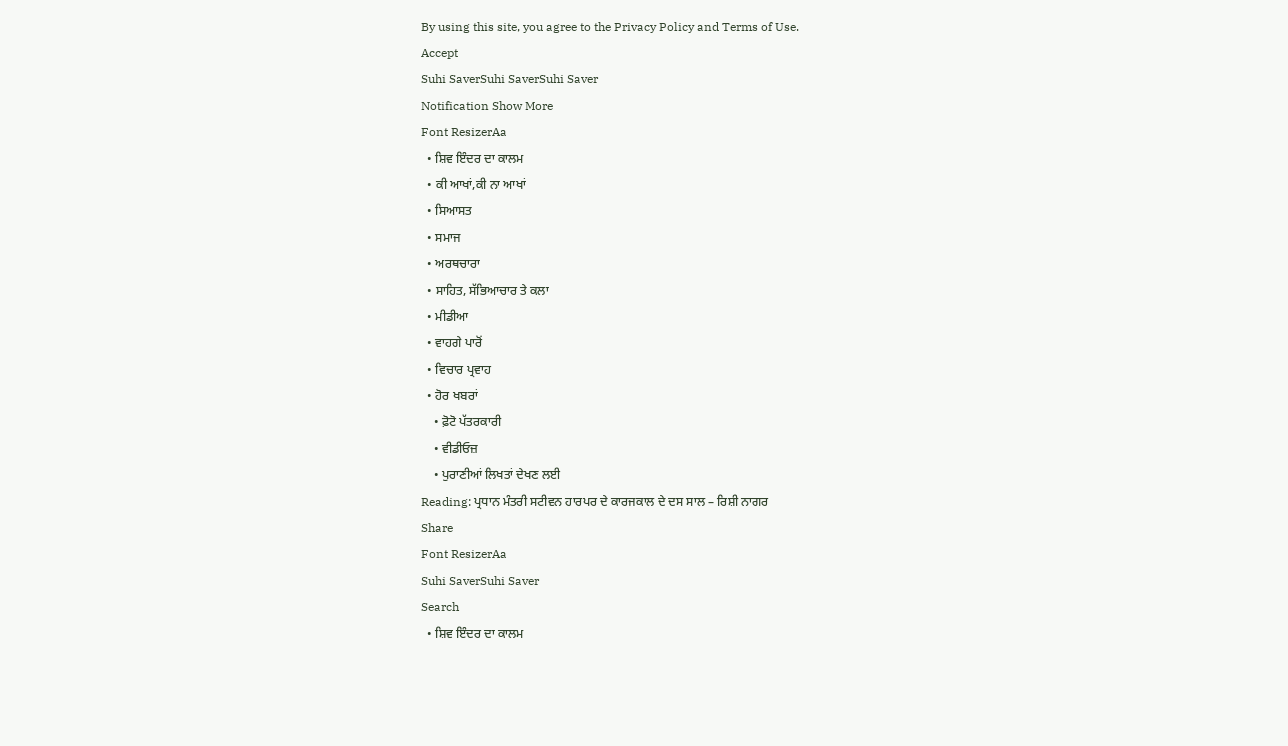By using this site, you agree to the Privacy Policy and Terms of Use.
Accept
Suhi SaverSuhi SaverSuhi Saver
Notification Show More
Font ResizerAa
  • ਸ਼ਿਵ ਇੰਦਰ ਦਾ ਕਾਲਮ
  • ਕੀ ਆਖਾਂ,ਕੀ ਨਾ ਆਖਾਂ
  • ਸਿਆਸਤ
  • ਸਮਾਜ
  • ਅਰਥਚਾਰਾ
  • ਸਾਹਿਤ, ਸੱਭਿਆਚਾਰ ਤੇ ਕਲਾ
  • ਮੀਡੀਆ
  • ਵਾਹਗੇ ਪਾਰੋਂ
  • ਵਿਚਾਰ ਪ੍ਰਵਾਹ
  • ਹੋਰ ਖਬਰਾਂ
    • ਫ਼ੋਟੋ ਪੱਤਰਕਾਰੀ
    • ਵੀਡੀਓਜ਼
    • ਪੁਰਾਣੀਆਂ ਲਿਖਤਾਂ ਦੇਖਣ ਲਈ
Reading: ਪ੍ਰਧਾਨ ਮੰਤਰੀ ਸਟੀਵਨ ਹਾਰਪਰ ਦੇ ਕਾਰਜਕਾਲ ਦੇ ਦਸ ਸਾਲ – ਰਿਸ਼ੀ ਨਾਗਰ
Share
Font ResizerAa
Suhi SaverSuhi Saver
Search
  • ਸ਼ਿਵ ਇੰਦਰ ਦਾ ਕਾਲਮ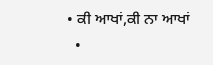• ਕੀ ਆਖਾਂ,ਕੀ ਨਾ ਆਖਾਂ
  •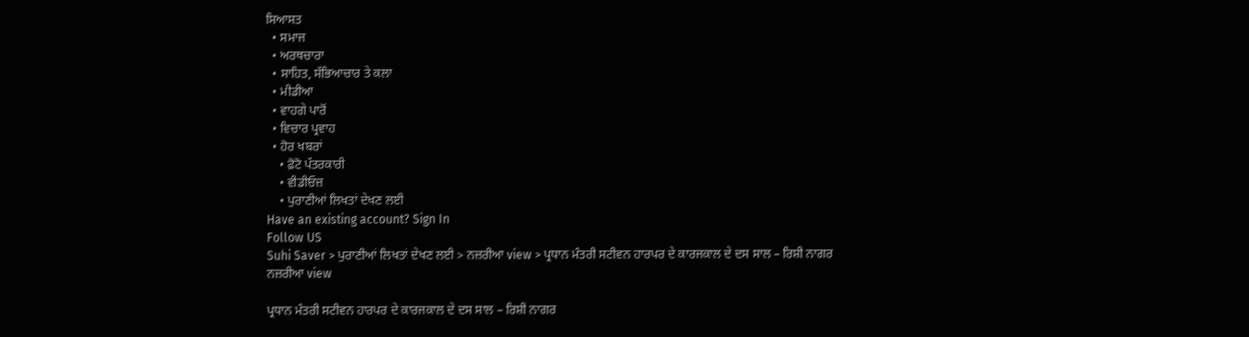ਸਿਆਸਤ
  • ਸਮਾਜ
  • ਅਰਥਚਾਰਾ
  • ਸਾਹਿਤ, ਸੱਭਿਆਚਾਰ ਤੇ ਕਲਾ
  • ਮੀਡੀਆ
  • ਵਾਹਗੇ ਪਾਰੋਂ
  • ਵਿਚਾਰ ਪ੍ਰਵਾਹ
  • ਹੋਰ ਖਬਰਾਂ
    • ਫ਼ੋਟੋ ਪੱਤਰਕਾਰੀ
    • ਵੀਡੀਓਜ਼
    • ਪੁਰਾਣੀਆਂ ਲਿਖਤਾਂ ਦੇਖਣ ਲਈ
Have an existing account? Sign In
Follow US
Suhi Saver > ਪੁਰਾਣੀਆਂ ਲਿਖਤਾਂ ਦੇਖਣ ਲਈ > ਨਜ਼ਰੀਆ view > ਪ੍ਰਧਾਨ ਮੰਤਰੀ ਸਟੀਵਨ ਹਾਰਪਰ ਦੇ ਕਾਰਜਕਾਲ ਦੇ ਦਸ ਸਾਲ – ਰਿਸ਼ੀ ਨਾਗਰ
ਨਜ਼ਰੀਆ view

ਪ੍ਰਧਾਨ ਮੰਤਰੀ ਸਟੀਵਨ ਹਾਰਪਰ ਦੇ ਕਾਰਜਕਾਲ ਦੇ ਦਸ ਸਾਲ – ਰਿਸ਼ੀ ਨਾਗਰ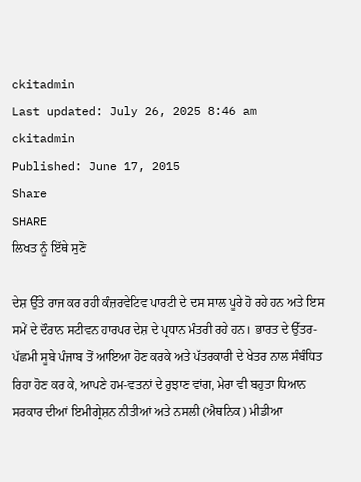ckitadmin
Last updated: July 26, 2025 8:46 am
ckitadmin
Published: June 17, 2015
Share
SHARE
ਲਿਖਤ ਨੂੰ ਇੱਥੇ ਸੁਣੋ

ਦੇਸ਼ ਉੱਤੇ ਰਾਜ ਕਰ ਰਹੀ ਕੰਜ਼ਰਵੇਟਿਵ ਪਾਰਟੀ ਦੇ ਦਸ ਸਾਲ ਪੂਰੇ ਹੋ ਰਹੇ ਹਨ ਅਤੇ ਇਸ ਸਮੇਂ ਦੇ ਦੌਰਾਨ ਸਟੀਵਨ ਹਾਰਪਰ ਦੇਸ਼ ਦੇ ਪ੍ਰਧਾਨ ਮੰਤਰੀ ਰਹੇ ਹਨ। ਭਾਰਤ ਦੇ ਉੱਤਰ-ਪੱਛਮੀ ਸੂਬੇ ਪੰਜਾਬ ਤੋਂ ਆਇਆ ਹੋਣ ਕਰਕੇ ਅਤੇ ਪੱਤਰਕਾਰੀ ਦੇ ਖੇਤਰ ਨਾਲ ਸੰਬੰਧਿਤ ਰਿਹਾ ਹੋਣ ਕਰ ਕੇ, ਆਪਣੇ ਹਮ-ਵਤਨਾਂ ਦੇ ਰੁਝਾਣ ਵਾਂਗ, ਮੇਰਾ ਵੀ ਬਹੁਤਾ ਧਿਆਨ ਸਰਕਾਰ ਦੀਆਂ ਇਮੀਗ੍ਰੇਸ਼ਨ ਨੀਤੀਆਂ ਅਤੇ ਨਸਲੀ (ਐਥਨਿਕ) ਮੀਡੀਆ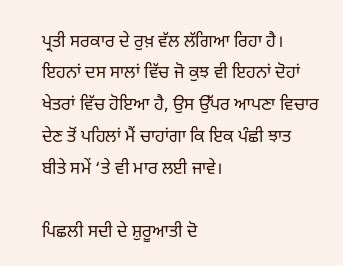ਪ੍ਰਤੀ ਸਰਕਾਰ ਦੇ ਰੁਖ਼ ਵੱਲ ਲੱਗਿਆ ਰਿਹਾ ਹੈ। ਇਹਨਾਂ ਦਸ ਸਾਲਾਂ ਵਿੱਚ ਜੋ ਕੁਝ ਵੀ ਇਹਨਾਂ ਦੋਹਾਂ ਖੇਤਰਾਂ ਵਿੱਚ ਹੋਇਆ ਹੈ, ਉਸ ਉੱਪਰ ਆਪਣਾ ਵਿਚਾਰ ਦੇਣ ਤੋਂ ਪਹਿਲਾਂ ਮੈਂ ਚਾਹਾਂਗਾ ਕਿ ਇਕ ਪੰਛੀ ਝਾਤ ਬੀਤੇ ਸਮੇਂ ‘ਤੇ ਵੀ ਮਾਰ ਲਈ ਜਾਵੇ।

ਪਿਛਲੀ ਸਦੀ ਦੇ ਸ਼ੁਰੂਆਤੀ ਦੋ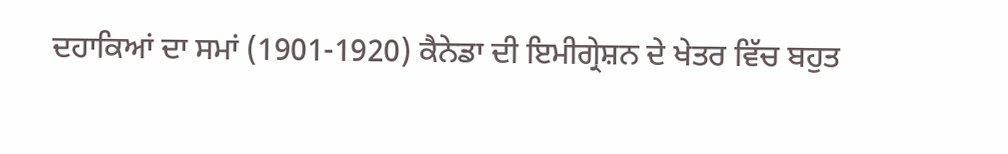ਦਹਾਕਿਆਂ ਦਾ ਸਮਾਂ (1901-1920) ਕੈਨੇਡਾ ਦੀ ਇਮੀਗ੍ਰੇਸ਼ਨ ਦੇ ਖੇਤਰ ਵਿੱਚ ਬਹੁਤ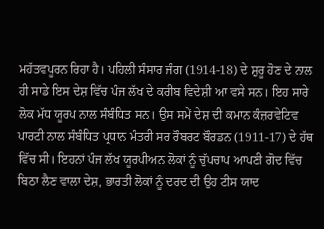ਮਹੱਤਵਪੂਰਨ ਰਿਹਾ ਹੈ। ਪਹਿਲੀ ਸੰਸਾਰ ਜੰਗ (1914-18) ਦੇ ਸ਼ੁਰੂ ਹੋਣ ਦੇ ਨਾਲ ਹੀ ਸਾਡੇ ਇਸ ਦੇਸ਼ ਵਿੱਚ ਪੰਜ ਲੱਖ ਦੇ ਕਰੀਬ ਵਿਦੇਸ਼ੀ ਆ ਵਸੇ ਸਨ। ਇਹ ਸਾਰੇ ਲੋਕ ਮੱਧ ਯੂਰਪ ਨਾਲ ਸੰਬੰਧਿਤ ਸਨ। ਉਸ ਸਮੇਂ ਦੇਸ਼ ਦੀ ਕਮਾਨ ਕੰਜ਼ਰਵੇਟਿਵ ਪਾਰਟੀ ਨਾਲ ਸੰਬੰਧਿਤ ਪ੍ਰਧਾਨ ਮੰਤਰੀ ਸਰ ਰੌਬਰਟ ਬੌਰਡਨ (1911-17) ਦੇ ਹੱਥ ਵਿੱਚ ਸੀ। ਇਹਨਾਂ ਪੰਜ ਲੱਖ ਯੂਰਪੀਅਨ ਲੋਕਾਂ ਨੂੰ ਚੁੱਪਚਾਪ ਆਪਣੀ ਗੋਦ ਵਿੱਚ ਬਿਠਾ ਲੈਣ ਵਾਲਾ ਦੇਸ਼, ਭਾਰਤੀ ਲੋਕਾਂ ਨੂੰ ਦਰਦ ਦੀ ਉਹ ਟੀਸ ਯਾਦ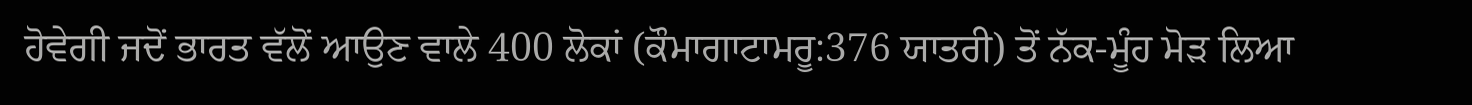ਹੋਵੇਗੀ ਜਦੋਂ ਭਾਰਤ ਵੱਲੋਂ ਆਉਣ ਵਾਲੇ 400 ਲੋਕਾਂ (ਕੌਮਾਗਾਟਾਮਰੂ:376 ਯਾਤਰੀ) ਤੋਂ ਨੱਕ-ਮੂੰਹ ਮੋੜ ਲਿਆ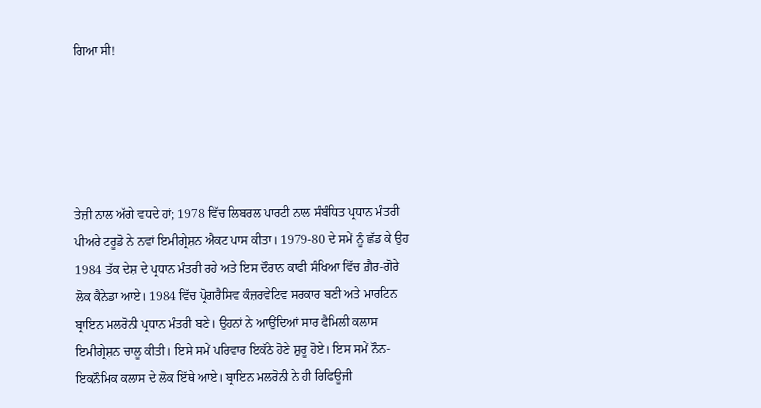ਗਿਆ ਸੀ!





ਤੇਜ਼ੀ ਨਾਲ ਅੱਗੇ ਵਧਦੇ ਹਾਂ; 1978 ਵਿੱਚ ਲਿਬਰਲ ਪਾਰਟੀ ਨਾਲ ਸੰਬੰਧਿਤ ਪ੍ਰਧਾਨ ਮੰਤਰੀ ਪੀਅਰੇ ਟਰੂਡੋ ਨੇ ਨਵਾਂ ਇਮੀਗ੍ਰੇਸ਼ਨ ਐਕਟ ਪਾਸ ਕੀਤਾ। 1979-80 ਦੇ ਸਮੇਂ ਨੂੰ ਛੱਡ ਕੇ ਉਹ 1984 ਤੱਕ ਦੇਸ਼ ਦੇ ਪ੍ਰਧਾਨ ਮੰਤਰੀ ਰਹੇ ਅਤੇ ਇਸ ਦੌਰਾਨ ਕਾਫੀ ਸੰਖਿਆ ਵਿੱਚ ਗ਼ੈਰ-ਗੋਰੇ ਲੋਕ ਕੈਨੇਡਾ ਆਏ। 1984 ਵਿੱਚ ਪ੍ਰੋਗਰੈਸਿਵ ਕੰਜ਼ਰਵੇਟਿਵ ਸਰਕਾਰ ਬਣੀ ਅਤੇ ਮਾਰਟਿਨ ਬ੍ਰਾਇਨ ਮਲਰੋਨੀ ਪ੍ਰਧਾਨ ਮੰਤਰੀ ਬਣੇ। ਉਹਨਾਂ ਨੇ ਆਉਂਦਿਆਂ ਸਾਰ ਫੈਮਿਲੀ ਕਲਾਸ ਇਮੀਗ੍ਰੇਸ਼ਨ ਚਾਲੂ ਕੀਤੀ। ਇਸੇ ਸਮੇਂ ਪਰਿਵਾਰ ਇਕੱਠੇ ਹੋਣੇ ਸ਼ੁਰੂ ਹੋਏ। ਇਸ ਸਮੇਂ ਨੌਨ- ਇਕਨੌਮਿਕ ਕਲਾਸ ਦੇ ਲੋਕ ਇੱਥੇ ਆਏ। ਬ੍ਰਾਇਨ ਮਲਰੋਨੀ ਨੇ ਹੀ ਰਿਫਿਊਜੀ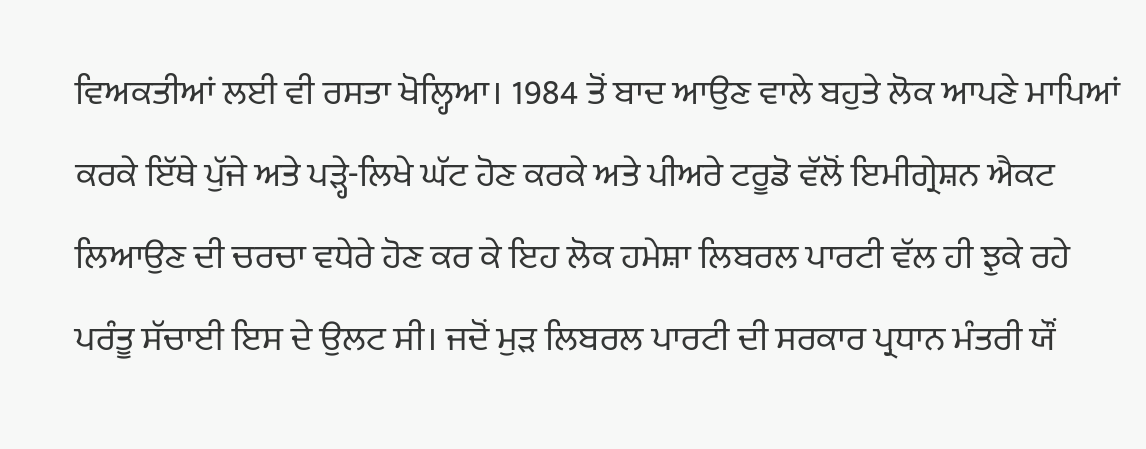ਵਿਅਕਤੀਆਂ ਲਈ ਵੀ ਰਸਤਾ ਖੋਲ੍ਹਿਆ। 1984 ਤੋਂ ਬਾਦ ਆਉਣ ਵਾਲੇ ਬਹੁਤੇ ਲੋਕ ਆਪਣੇ ਮਾਪਿਆਂ ਕਰਕੇ ਇੱਥੇ ਪੁੱਜੇ ਅਤੇ ਪੜ੍ਹੇ-ਲਿਖੇ ਘੱਟ ਹੋਣ ਕਰਕੇ ਅਤੇ ਪੀਅਰੇ ਟਰੂਡੋ ਵੱਲੋਂ ਇਮੀਗ੍ਰੇਸ਼ਨ ਐਕਟ ਲਿਆਉਣ ਦੀ ਚਰਚਾ ਵਧੇਰੇ ਹੋਣ ਕਰ ਕੇ ਇਹ ਲੋਕ ਹਮੇਸ਼ਾ ਲਿਬਰਲ ਪਾਰਟੀ ਵੱਲ ਹੀ ਝੁਕੇ ਰਹੇ ਪਰੰਤੂ ਸੱਚਾਈ ਇਸ ਦੇ ਉਲਟ ਸੀ। ਜਦੋਂ ਮੁੜ ਲਿਬਰਲ ਪਾਰਟੀ ਦੀ ਸਰਕਾਰ ਪ੍ਰਧਾਨ ਮੰਤਰੀ ਯੌਂ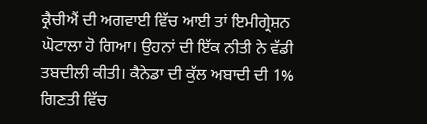ਕ੍ਰੈਚੀਐਂ ਦੀ ਅਗਵਾਈ ਵਿੱਚ ਆਈ ਤਾਂ ਇਮੀਗ੍ਰੇਸ਼ਨ ਘੋਟਾਲਾ ਹੋ ਗਿਆ। ਉਹਨਾਂ ਦੀ ਇੱਕ ਨੀਤੀ ਨੇ ਵੱਡੀ ਤਬਦੀਲੀ ਕੀਤੀ। ਕੈਨੇਡਾ ਦੀ ਕੁੱਲ ਅਬਾਦੀ ਦੀ 1% ਗਿਣਤੀ ਵਿੱਚ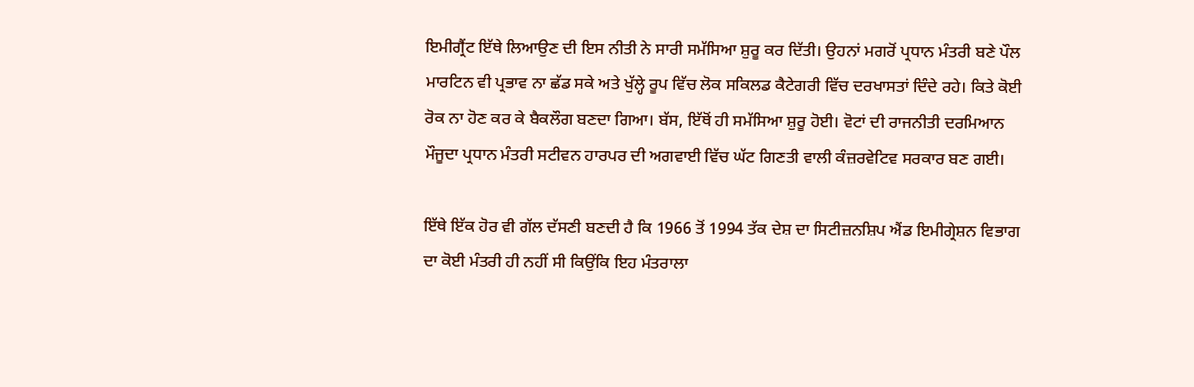ਇਮੀਗ੍ਰੈਂਟ ਇੱਥੇ ਲਿਆਉਣ ਦੀ ਇਸ ਨੀਤੀ ਨੇ ਸਾਰੀ ਸਮੱਸਿਆ ਸ਼ੁਰੂ ਕਰ ਦਿੱਤੀ। ਉਹਨਾਂ ਮਗਰੋਂ ਪ੍ਰਧਾਨ ਮੰਤਰੀ ਬਣੇ ਪੌਲ ਮਾਰਟਿਨ ਵੀ ਪ੍ਰਭਾਵ ਨਾ ਛੱਡ ਸਕੇ ਅਤੇ ਖੁੱਲ੍ਹੇ ਰੂਪ ਵਿੱਚ ਲੋਕ ਸਕਿਲਡ ਕੈਟੇਗਰੀ ਵਿੱਚ ਦਰਖਾਸਤਾਂ ਦਿੰਦੇ ਰਹੇ। ਕਿਤੇ ਕੋਈ ਰੋਕ ਨਾ ਹੋਣ ਕਰ ਕੇ ਬੈਕਲੌਗ ਬਣਦਾ ਗਿਆ। ਬੱਸ, ਇੱਥੋਂ ਹੀ ਸਮੱਸਿਆ ਸ਼ੁਰੂ ਹੋਈ। ਵੋਟਾਂ ਦੀ ਰਾਜਨੀਤੀ ਦਰਮਿਆਨ ਮੌਜੂਦਾ ਪ੍ਰਧਾਨ ਮੰਤਰੀ ਸਟੀਵਨ ਹਾਰਪਰ ਦੀ ਅਗਵਾਈ ਵਿੱਚ ਘੱਟ ਗਿਣਤੀ ਵਾਲੀ ਕੰਜ਼ਰਵੇਟਿਵ ਸਰਕਾਰ ਬਣ ਗਈ।

ਇੱਥੇ ਇੱਕ ਹੋਰ ਵੀ ਗੱਲ ਦੱਸਣੀ ਬਣਦੀ ਹੈ ਕਿ 1966 ਤੋਂ 1994 ਤੱਕ ਦੇਸ਼ ਦਾ ਸਿਟੀਜ਼ਨਸ਼ਿਪ ਐਂਡ ਇਮੀਗ੍ਰੇਸ਼ਨ ਵਿਭਾਗ ਦਾ ਕੋਈ ਮੰਤਰੀ ਹੀ ਨਹੀਂ ਸੀ ਕਿਉਂਕਿ ਇਹ ਮੰਤਰਾਲਾ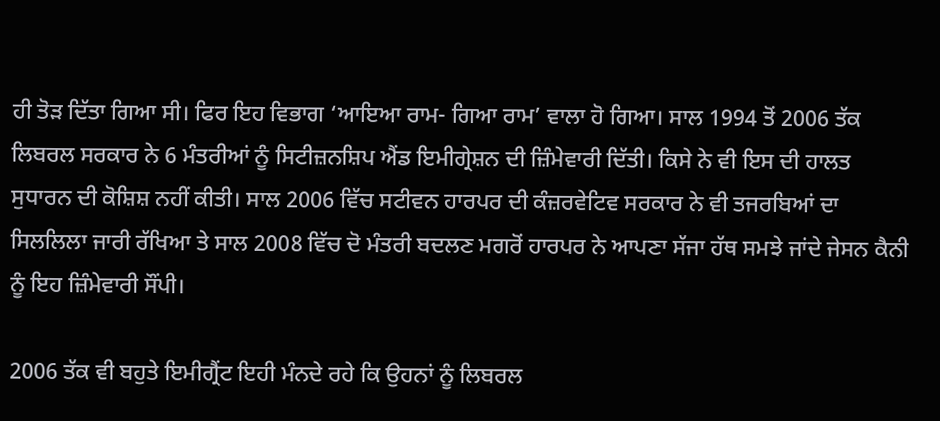ਹੀ ਤੋੜ ਦਿੱਤਾ ਗਿਆ ਸੀ। ਫਿਰ ਇਹ ਵਿਭਾਗ ‘ਆਇਆ ਰਾਮ- ਗਿਆ ਰਾਮ’ ਵਾਲਾ ਹੋ ਗਿਆ। ਸਾਲ 1994 ਤੋਂ 2006 ਤੱਕ ਲਿਬਰਲ ਸਰਕਾਰ ਨੇ 6 ਮੰਤਰੀਆਂ ਨੂੰ ਸਿਟੀਜ਼ਨਸ਼ਿਪ ਐਂਡ ਇਮੀਗ੍ਰੇਸ਼ਨ ਦੀ ਜ਼ਿੰਮੇਵਾਰੀ ਦਿੱਤੀ। ਕਿਸੇ ਨੇ ਵੀ ਇਸ ਦੀ ਹਾਲਤ ਸੁਧਾਰਨ ਦੀ ਕੋਸ਼ਿਸ਼ ਨਹੀਂ ਕੀਤੀ। ਸਾਲ 2006 ਵਿੱਚ ਸਟੀਵਨ ਹਾਰਪਰ ਦੀ ਕੰਜ਼ਰਵੇਟਿਵ ਸਰਕਾਰ ਨੇ ਵੀ ਤਜਰਬਿਆਂ ਦਾ ਸਿਲਲਿਲਾ ਜਾਰੀ ਰੱਖਿਆ ਤੇ ਸਾਲ 2008 ਵਿੱਚ ਦੋ ਮੰਤਰੀ ਬਦਲਣ ਮਗਰੋਂ ਹਾਰਪਰ ਨੇ ਆਪਣਾ ਸੱਜਾ ਹੱਥ ਸਮਝੇ ਜਾਂਦੇ ਜੇਸਨ ਕੈਨੀ ਨੂੰ ਇਹ ਜ਼ਿੰਮੇਵਾਰੀ ਸੌਂਪੀ।

2006 ਤੱਕ ਵੀ ਬਹੁਤੇ ਇਮੀਗ੍ਰੈਂਟ ਇਹੀ ਮੰਨਦੇ ਰਹੇ ਕਿ ਉਹਨਾਂ ਨੂੰ ਲਿਬਰਲ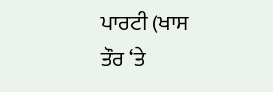ਪਾਰਟੀ (ਖਾਸ ਤੌਰ ‘ਤੇ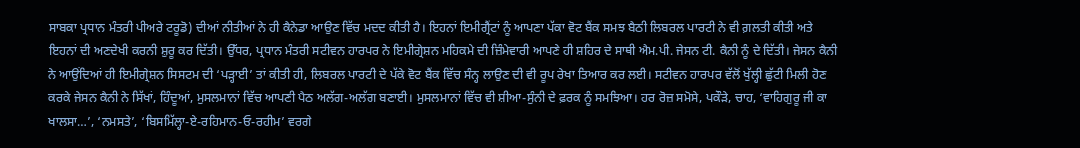ਸਾਬਕਾ ਪ੍ਰਧਾਨ ਮੰਤਰੀ ਪੀਅਰੇ ਟਰੂਡੋ) ਦੀਆਂ ਨੀਤੀਆਂ ਨੇ ਹੀ ਕੈਨੇਡਾ ਆਉਣ ਵਿੱਚ ਮਦਦ ਕੀਤੀ ਹੈ। ਇਹਨਾਂ ਇਮੀਗ੍ਰੈਂਟਾਂ ਨੂੰ ਆਪਣਾ ਪੱਕਾ ਵੋਟ ਬੈਂਕ ਸਮਝ ਬੈਠੀ ਲਿਬਰਲ ਪਾਰਟੀ ਨੇ ਵੀ ਗ਼ਲਤੀ ਕੀਤੀ ਅਤੇ ਇਹਨਾਂ ਦੀ ਅਣਦੇਖੀ ਕਰਨੀ ਸ਼ੁਰੂ ਕਰ ਦਿੱਤੀ। ਉੱਧਰ, ਪ੍ਰਧਾਨ ਮੰਤਰੀ ਸਟੀਵਨ ਹਾਰਪਰ ਨੇ ਇਮੀਗ੍ਰੇਸ਼ਨ ਮਹਿਕਮੇ ਦੀ ਜ਼ਿੰਮੇਵਾਰੀ ਆਪਣੇ ਹੀ ਸ਼ਹਿਰ ਦੇ ਸਾਥੀ ਐਮ.ਪੀ. ਜੇਸਨ ਟੀ. ਕੈਨੀ ਨੂੰ ਦੇ ਦਿੱਤੀ। ਜੇਸਨ ਕੈਨੀ ਨੇ ਆਉਂਦਿਆਂ ਹੀ ਇਮੀਗ੍ਰੇਸ਼ਨ ਸਿਸਟਮ ਦੀ ‘ਪੜ੍ਹਾਈ’ ਤਾਂ ਕੀਤੀ ਹੀ, ਲਿਬਰਲ ਪਾਰਟੀ ਦੇ ਪੱਕੇ ਵੋਟ ਬੈਂਕ ਵਿੱਚ ਸੰਨ੍ਹ ਲਾਉਣ ਦੀ ਵੀ ਰੂਪ ਰੇਖਾ ਤਿਆਰ ਕਰ ਲਈ। ਸਟੀਵਨ ਹਾਰਪਰ ਵੱਲੋਂ ਖੁੱਲ੍ਹੀ ਛੁੱਟੀ ਮਿਲੀ ਹੋਣ ਕਰਕੇ ਜੇਸਨ ਕੈਨੀ ਨੇ ਸਿੱਖਾਂ, ਹਿੰਦੂਆਂ, ਮੁਸਲਮਾਨਾਂ ਵਿੱਚ ਆਪਣੀ ਪੈਠ ਅਲੱਗ-ਅਲੱਗ ਬਣਾਈ। ਮੁਸਲਮਾਨਾਂ ਵਿੱਚ ਵੀ ਸ਼ੀਆ-ਸੁੰਨੀ ਦੇ ਫ਼ਰਕ ਨੂੰ ਸਮਝਿਆ। ਹਰ ਰੋਜ਼ ਸਮੋਸੇ, ਪਕੌੜੇ, ਚਾਹ, ‘ਵਾਹਿਗੁਰੂ ਜੀ ਕਾ ਖਾਲਸਾ…’, ‘ਨਮਸਤੇ’, ‘ਬਿਸਮਿੱਲ੍ਹਾ-ਏ-ਰਹਿਮਾਨ-ਓ-ਰਹੀਮ’ ਵਰਗੇ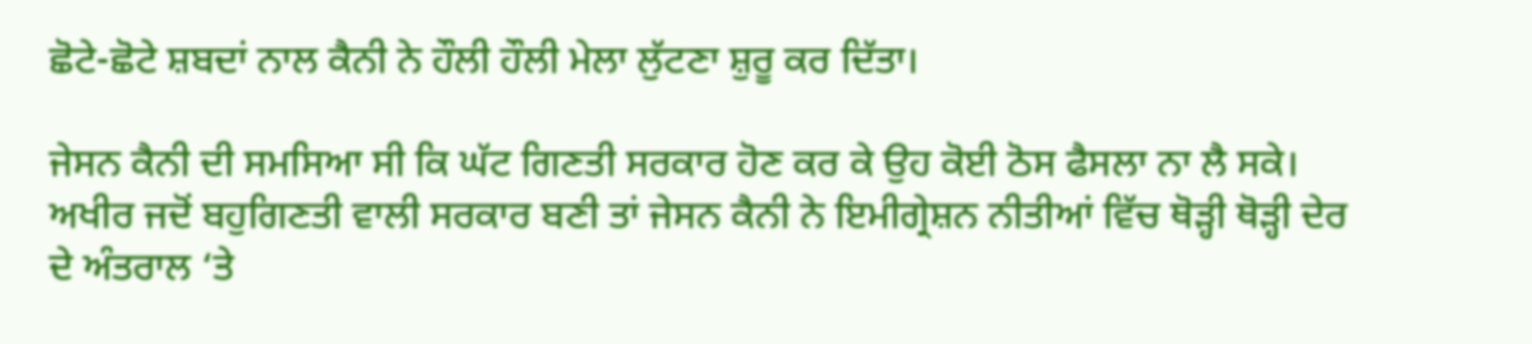ਛੋਟੇ-ਛੋਟੇ ਸ਼ਬਦਾਂ ਨਾਲ ਕੈਨੀ ਨੇ ਹੌਲੀ ਹੌਲੀ ਮੇਲਾ ਲੁੱਟਣਾ ਸ਼ੁਰੂ ਕਰ ਦਿੱਤਾ।

ਜੇਸਨ ਕੈਨੀ ਦੀ ਸਮਸਿਆ ਸੀ ਕਿ ਘੱਟ ਗਿਣਤੀ ਸਰਕਾਰ ਹੋਣ ਕਰ ਕੇ ਉਹ ਕੋਈ ਠੋਸ ਫੈਸਲਾ ਨਾ ਲੈ ਸਕੇ। ਅਖੀਰ ਜਦੋਂ ਬਹੁਗਿਣਤੀ ਵਾਲੀ ਸਰਕਾਰ ਬਣੀ ਤਾਂ ਜੇਸਨ ਕੈਨੀ ਨੇ ਇਮੀਗ੍ਰੇਸ਼ਨ ਨੀਤੀਆਂ ਵਿੱਚ ਥੋੜ੍ਹੀ ਥੋੜ੍ਹੀ ਦੇਰ ਦੇ ਅੰਤਰਾਲ ‘ਤੇ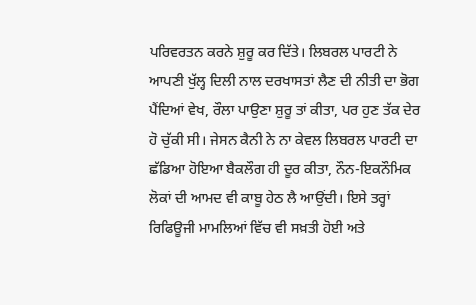ਪਰਿਵਰਤਨ ਕਰਨੇ ਸ਼ੁਰੂ ਕਰ ਦਿੱਤੇ। ਲਿਬਰਲ ਪਾਰਟੀ ਨੇ ਆਪਣੀ ਖੁੱਲ੍ਹ ਦਿਲੀ ਨਾਲ ਦਰਖਾਸਤਾਂ ਲੈਣ ਦੀ ਨੀਤੀ ਦਾ ਭੋਗ ਪੈਂਦਿਆਂ ਵੇਖ, ਰੌਲਾ ਪਾਉਣਾ ਸ਼ੁਰੂ ਤਾਂ ਕੀਤਾ, ਪਰ ਹੁਣ ਤੱਕ ਦੇਰ ਹੋ ਚੁੱਕੀ ਸੀ। ਜੇਸਨ ਕੈਨੀ ਨੇ ਨਾ ਕੇਵਲ ਲਿਬਰਲ ਪਾਰਟੀ ਦਾ ਛੱਡਿਆ ਹੋਇਆ ਬੈਕਲੌਗ ਹੀ ਦੂਰ ਕੀਤਾ, ਨੌਨ-ਇਕਨੌਮਿਕ ਲੋਕਾਂ ਦੀ ਆਮਦ ਵੀ ਕਾਬੂ ਹੇਠ ਲੈ ਆਉਂਦੀ। ਇਸੇ ਤਰ੍ਹਾਂ ਰਿਫਿਊਜੀ ਮਾਮਲਿਆਂ ਵਿੱਚ ਵੀ ਸਖ਼ਤੀ ਹੋਈ ਅਤੇ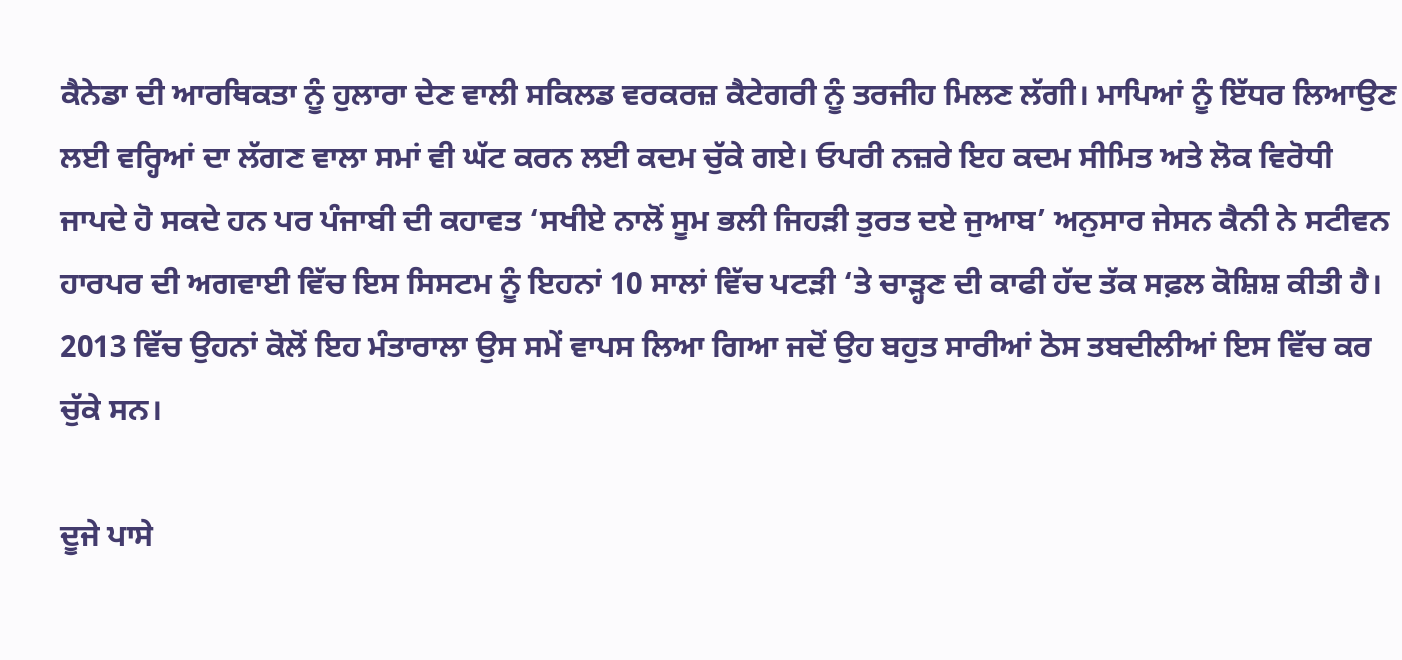ਕੈਨੇਡਾ ਦੀ ਆਰਥਿਕਤਾ ਨੂੰ ਹੁਲਾਰਾ ਦੇਣ ਵਾਲੀ ਸਕਿਲਡ ਵਰਕਰਜ਼ ਕੈਟੇਗਰੀ ਨੂੰ ਤਰਜੀਹ ਮਿਲਣ ਲੱਗੀ। ਮਾਪਿਆਂ ਨੂੰ ਇੱਧਰ ਲਿਆਉਣ ਲਈ ਵਰ੍ਹਿਆਂ ਦਾ ਲੱਗਣ ਵਾਲਾ ਸਮਾਂ ਵੀ ਘੱਟ ਕਰਨ ਲਈ ਕਦਮ ਚੁੱਕੇ ਗਏ। ਓਪਰੀ ਨਜ਼ਰੇ ਇਹ ਕਦਮ ਸੀਮਿਤ ਅਤੇ ਲੋਕ ਵਿਰੋਧੀ ਜਾਪਦੇ ਹੋ ਸਕਦੇ ਹਨ ਪਰ ਪੰਜਾਬੀ ਦੀ ਕਹਾਵਤ ‘ਸਖੀਏ ਨਾਲੋਂ ਸੂਮ ਭਲੀ ਜਿਹੜੀ ਤੁਰਤ ਦਏ ਜੁਆਬ’ ਅਨੁਸਾਰ ਜੇਸਨ ਕੈਨੀ ਨੇ ਸਟੀਵਨ ਹਾਰਪਰ ਦੀ ਅਗਵਾਈ ਵਿੱਚ ਇਸ ਸਿਸਟਮ ਨੂੰ ਇਹਨਾਂ 10 ਸਾਲਾਂ ਵਿੱਚ ਪਟੜੀ ‘ਤੇ ਚਾੜ੍ਹਣ ਦੀ ਕਾਫੀ ਹੱਦ ਤੱਕ ਸਫ਼ਲ ਕੋਸ਼ਿਸ਼ ਕੀਤੀ ਹੈ। 2013 ਵਿੱਚ ਉਹਨਾਂ ਕੋਲੋਂ ਇਹ ਮੰਤਾਰਾਲਾ ਉਸ ਸਮੇਂ ਵਾਪਸ ਲਿਆ ਗਿਆ ਜਦੋਂ ਉਹ ਬਹੁਤ ਸਾਰੀਆਂ ਠੋਸ ਤਬਦੀਲੀਆਂ ਇਸ ਵਿੱਚ ਕਰ ਚੁੱਕੇ ਸਨ।

ਦੂਜੇ ਪਾਸੇ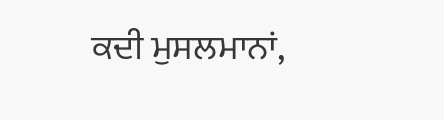ਕਦੀ ਮੁਸਲਮਾਨਾਂ,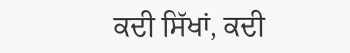ਕਦੀ ਸਿੱਖਾਂ, ਕਦੀ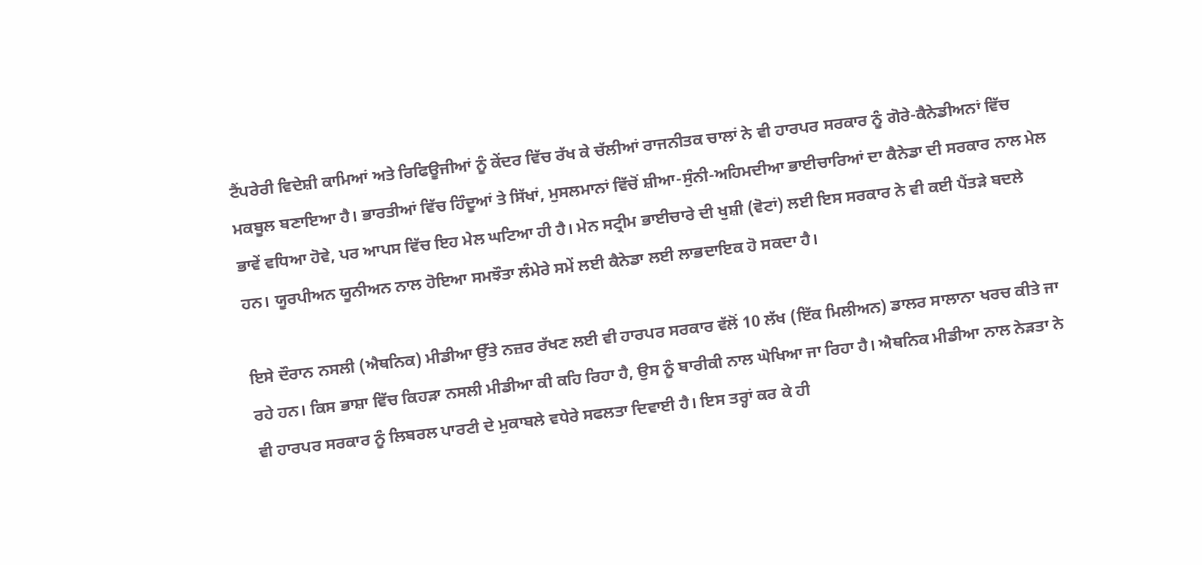ਟੈਂਪਰੇਰੀ ਵਿਦੇਸ਼ੀ ਕਾਮਿਆਂ ਅਤੇ ਰਿਫਿਊਜੀਆਂ ਨੂੰ ਕੇਂਦਰ ਵਿੱਚ ਰੱਖ ਕੇ ਚੱਲੀਆਂ ਰਾਜਨੀਤਕ ਚਾਲਾਂ ਨੇ ਵੀ ਹਾਰਪਰ ਸਰਕਾਰ ਨੂੰ ਗੋਰੇ-ਕੈਨੇਡੀਅਨਾਂ ਵਿੱਚ ਮਕਬੂਲ ਬਣਾਇਆ ਹੈ। ਭਾਰਤੀਆਂ ਵਿੱਚ ਹਿੰਦੂਆਂ ਤੇ ਸਿੱਖਾਂ, ਮੁਸਲਮਾਨਾਂ ਵਿੱਚੋਂ ਸ਼ੀਆ-ਸੁੰਨੀ-ਅਹਿਮਦੀਆ ਭਾਈਚਾਰਿਆਂ ਦਾ ਕੈਨੇਡਾ ਦੀ ਸਰਕਾਰ ਨਾਲ ਮੇਲ ਭਾਵੇਂ ਵਧਿਆ ਹੋਵੇ, ਪਰ ਆਪਸ ਵਿੱਚ ਇਹ ਮੇਲ ਘਟਿਆ ਹੀ ਹੈ। ਮੇਨ ਸਟ੍ਰੀਮ ਭਾਈਚਾਰੇ ਦੀ ਖੁਸ਼ੀ (ਵੋਟਾਂ) ਲਈ ਇਸ ਸਰਕਾਰ ਨੇ ਵੀ ਕਈ ਪੈਂਤੜੇ ਬਦਲੇ ਹਨ। ਯੂਰਪੀਅਨ ਯੂਨੀਅਨ ਨਾਲ ਹੋਇਆ ਸਮਝੌਤਾ ਲੰਮੇਰੇ ਸਮੇਂ ਲਈ ਕੈਨੇਡਾ ਲਈ ਲਾਭਦਾਇਕ ਹੋ ਸਕਦਾ ਹੈ।

ਇਸੇ ਦੌਰਾਨ ਨਸਲੀ (ਐਥਨਿਕ) ਮੀਡੀਆ ਉੱਤੇ ਨਜ਼ਰ ਰੱਖਣ ਲਈ ਵੀ ਹਾਰਪਰ ਸਰਕਾਰ ਵੱਲੋਂ 10 ਲੱਖ (ਇੱਕ ਮਿਲੀਅਨ) ਡਾਲਰ ਸਾਲਾਨਾ ਖਰਚ ਕੀਤੇ ਜਾ ਰਹੇ ਹਨ। ਕਿਸ ਭਾਸ਼ਾ ਵਿੱਚ ਕਿਹੜਾ ਨਸਲੀ ਮੀਡੀਆ ਕੀ ਕਹਿ ਰਿਹਾ ਹੈ, ਉਸ ਨੂੰ ਬਾਰੀਕੀ ਨਾਲ ਘੋਖਿਆ ਜਾ ਰਿਹਾ ਹੈ। ਐਥਨਿਕ ਮੀਡੀਆ ਨਾਲ ਨੇੜਤਾ ਨੇ ਵੀ ਹਾਰਪਰ ਸਰਕਾਰ ਨੂੰ ਲਿਬਰਲ ਪਾਰਟੀ ਦੇ ਮੁਕਾਬਲੇ ਵਧੇਰੇ ਸਫਲਤਾ ਦਿਵਾਈ ਹੈ। ਇਸ ਤਰ੍ਹਾਂ ਕਰ ਕੇ ਹੀ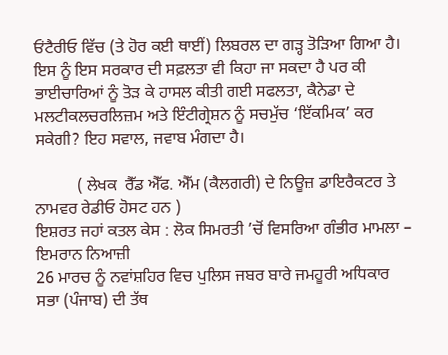ਓਂਟੈਰੀਓ ਵਿੱਚ (ਤੇ ਹੋਰ ਕਈ ਥਾਈਂ) ਲਿਬਰਲ ਦਾ ਗੜ੍ਹ ਤੋੜਿਆ ਗਿਆ ਹੈ। ਇਸ ਨੂੰ ਇਸ ਸਰਕਾਰ ਦੀ ਸਫ਼ਲਤਾ ਵੀ ਕਿਹਾ ਜਾ ਸਕਦਾ ਹੈ ਪਰ ਕੀ ਭਾਈਚਾਰਿਆਂ ਨੂੰ ਤੋੜ ਕੇ ਹਾਸਲ ਕੀਤੀ ਗਈ ਸਫਲਤਾ, ਕੈਨੇਡਾ ਦੇ ਮਲਟੀਕਲਚਰਲਿਜ਼ਮ ਅਤੇ ਇੰਟੀਗ੍ਰੇਸ਼ਨ ਨੂੰ ਸਚਮੁੱਚ ‘ਇੱਕਮਿਕ’ ਕਰ ਸਕੇਗੀ? ਇਹ ਸਵਾਲ, ਜਵਾਬ ਮੰਗਦਾ ਹੈ।

          ( ਲੇਖਕ  ਰੈੱਡ ਐੱਫ. ਐੱਮ (ਕੈਲਗਰੀ) ਦੇ ਨਿਊਜ਼ ਡਾਇਰੈਕਟਰ ਤੇ ਨਾਮਵਰ ਰੇਡੀਓ ਹੋਸਟ ਹਨ )
ਇਸ਼ਰਤ ਜਹਾਂ ਕਤਲ ਕੇਸ : ਲੋਕ ਸਿਮਰਤੀ ’ਚੋਂ ਵਿਸਰਿਆ ਗੰਭੀਰ ਮਾਮਲਾ – ਇਮਰਾਨ ਨਿਆਜ਼ੀ
26 ਮਾਰਚ ਨੂੰ ਨਵਾਂਸ਼ਹਿਰ ਵਿਚ ਪੁਲਿਸ ਜਬਰ ਬਾਰੇ ਜਮਹੂਰੀ ਅਧਿਕਾਰ ਸਭਾ (ਪੰਜਾਬ) ਦੀ ਤੱਥ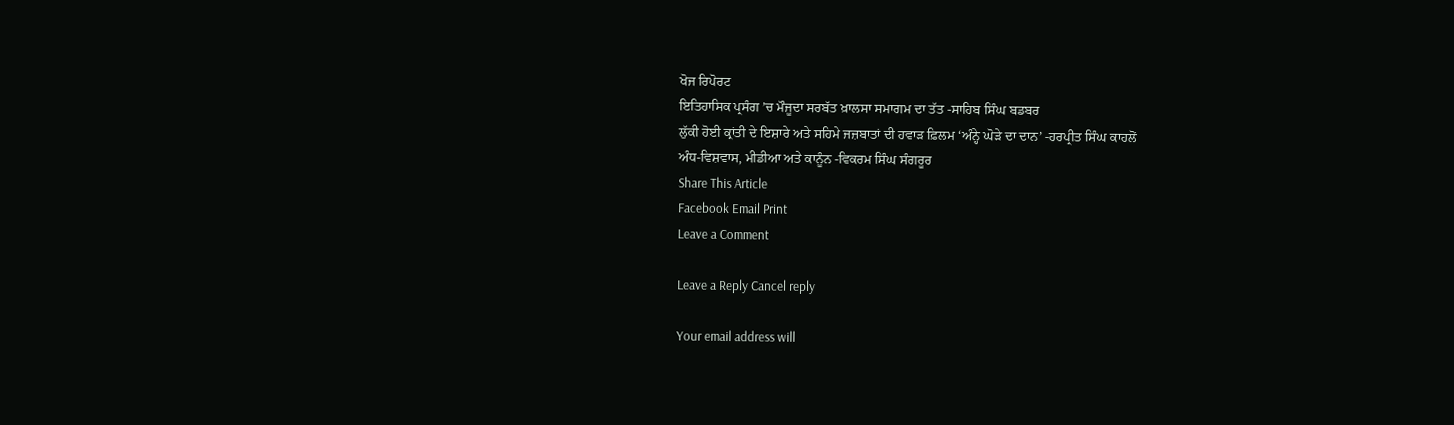ਖੋਜ ਰਿਪੋਰਟ
ਇਤਿਹਾਸਿਕ ਪ੍ਰਸੰਗ ’ਚ ਮੌਜੂਦਾ ਸਰਬੱਤ ਖ਼ਾਲਸਾ ਸਮਾਗਮ ਦਾ ਤੱਤ -ਸਾਹਿਬ ਸਿੰਘ ਬਡਬਰ
ਲੁੱਕੀ ਹੋਈ ਕ੍ਰਾਂਤੀ ਦੇ ਇਸ਼ਾਰੇ ਅਤੇ ਸਹਿਮੇ ਜਜ਼ਬਾਤਾਂ ਦੀ ਹਵਾੜ ਫ਼ਿਲਮ ‘ਅੰਨ੍ਹੇ ਘੋੜੇ ਦਾ ਦਾਨ’ -ਹਰਪ੍ਰੀਤ ਸਿੰਘ ਕਾਹਲੋਂ
ਅੰਧ-ਵਿਸ਼ਵਾਸ, ਮੀਡੀਆ ਅਤੇ ਕਾਨੂੰਨ -ਵਿਕਰਮ ਸਿੰਘ ਸੰਗਰੂਰ
Share This Article
Facebook Email Print
Leave a Comment

Leave a Reply Cancel reply

Your email address will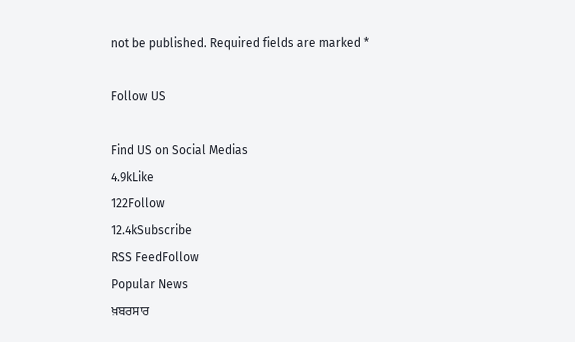not be published. Required fields are marked *

Follow US

Find US on Social Medias
4.9kLike
122Follow
12.4kSubscribe
RSS FeedFollow
Popular News
ਖ਼ਬਰਸਾਰ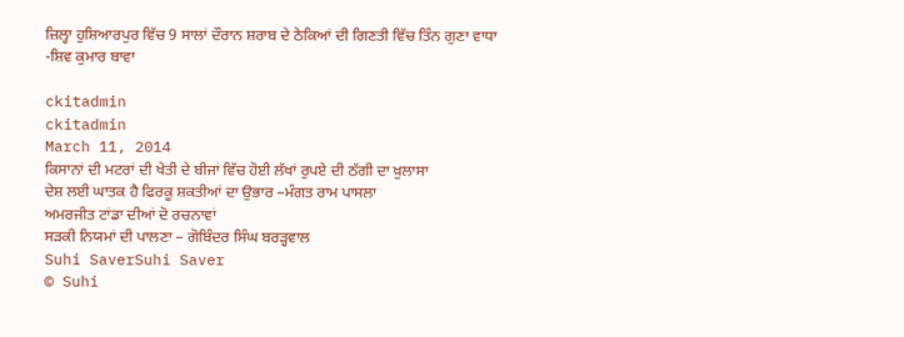ਜ਼ਿਲ੍ਹਾ ਹੁਸ਼ਿਆਰਪੁਰ ਵਿੱਚ 9 ਸਾਲਾਂ ਦੌਰਾਨ ਸ਼ਰਾਬ ਦੇ ਠੇਕਿਆਂ ਦੀ ਗਿਣਤੀ ਵਿੱਚ ਤਿੰਨ ਗੁਣਾ ਵਾਧਾ -ਸ਼ਿਵ ਕੁਮਾਰ ਬਾਵਾ

ckitadmin
ckitadmin
March 11, 2014
ਕਿਸਾਨਾਂ ਦੀ ਮਟਰਾਂ ਦੀ ਖੇਤੀ ਦੇ ਬੀਜਾਂ ਵਿੱਚ ਹੋਈ ਲੱਖਾਂ ਰੁਪਏ ਦੀ ਠੱਗੀ ਦਾ ਖ਼ੁਲਾਸਾ
ਦੇਸ਼ ਲਈ ਘਾਤਕ ਹੈ ਫਿਰਕੂ ਸ਼ਕਤੀਆਂ ਦਾ ਉਭਾਰ –ਮੰਗਤ ਰਾਮ ਪਾਸਲਾ
ਅਮਰਜੀਤ ਟਾਂਡਾ ਦੀਆਂ ਦੋ ਰਚਨਾਵਾਂ
ਸੜਕੀ ਨਿਯਮਾਂ ਦੀ ਪਾਲਣਾ – ਗੋਬਿੰਦਰ ਸਿੰਘ ਬਰੜ੍ਹਵਾਲ
Suhi SaverSuhi Saver
© Suhi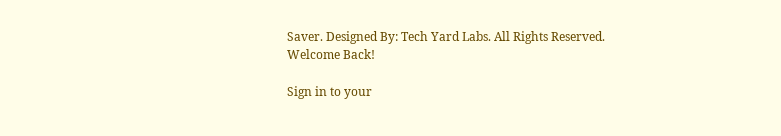Saver. Designed By: Tech Yard Labs. All Rights Reserved.
Welcome Back!

Sign in to your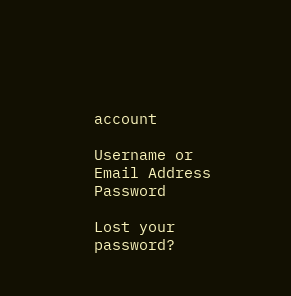account

Username or Email Address
Password

Lost your password?